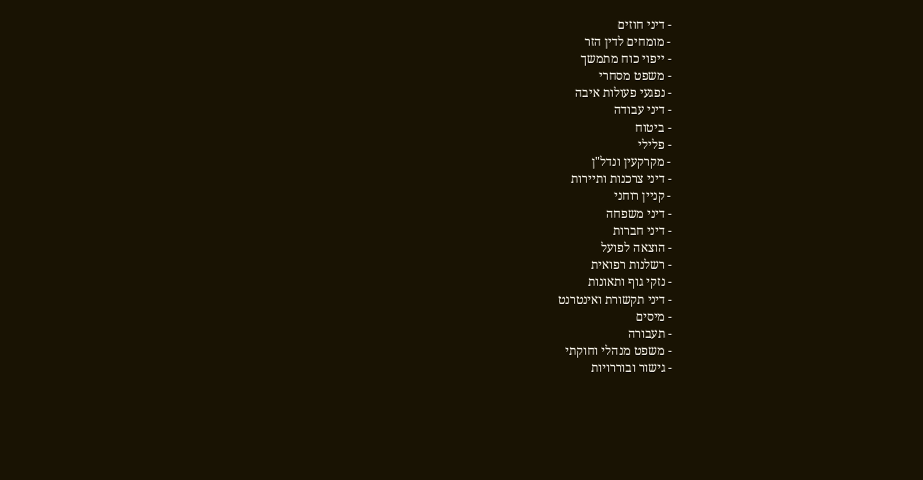- דיני חוזים
- מומחים לדין הזר
- ייפוי כוח מתמשך
- משפט מסחרי
- נפגעי פעולות איבה
- דיני עבודה
- ביטוח
- פלילי
- מקרקעין ונדל"ן
- דיני צרכנות ותיירות
- קניין רוחני
- דיני משפחה
- דיני חברות
- הוצאה לפועל
- רשלנות רפואית
- נזקי גוף ותאונות
- דיני תקשורת ואינטרנט
- מיסים
- תעבורה
- משפט מנהלי וחוקתי
- גישור ובוררויות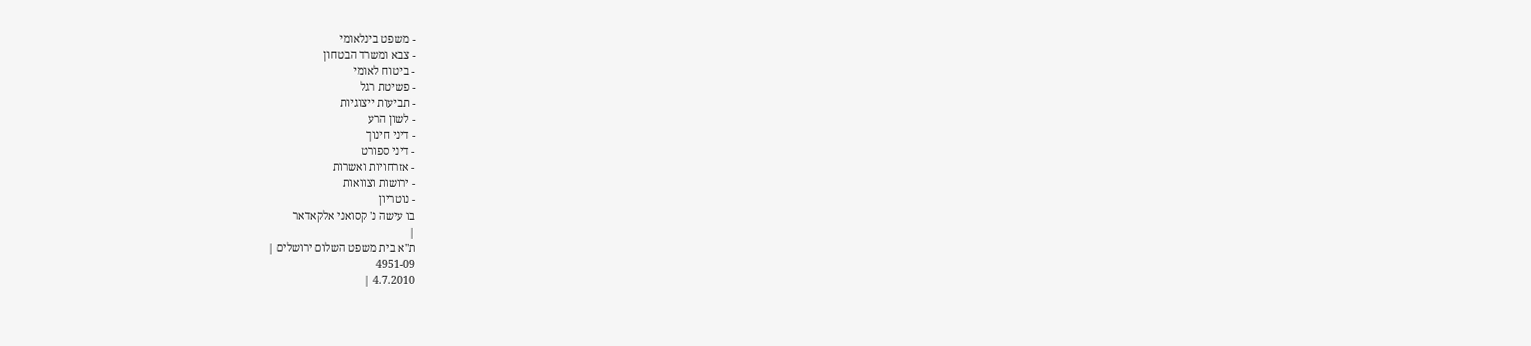- משפט בינלאומי
- צבא ומשרד הבטחון
- ביטוח לאומי
- פשיטת רגל
- תביעות ייצוגיות
- לשון הרע
- דיני חינוך
- דיני ספורט
- אזרחויות ואשרות
- ירושות וצוואות
- נוטריון
בו עישה נ' קסואני אלקאדאר
|
ת"א בית משפט השלום ירושלים |
4951-09
4.7.2010 |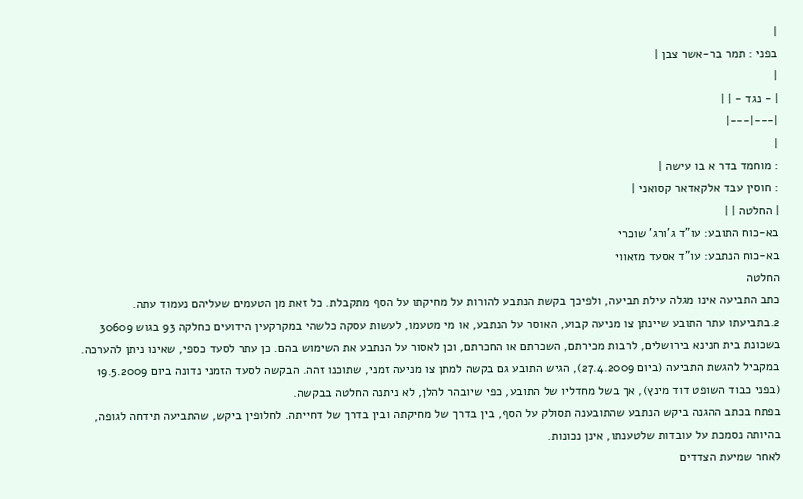|
בפני : תמר בר-אשר צבן |
|
| - נגד - | |
|---|---|
|
: מוחמד בדר א בו עישה |
: חוסין עבד אלקאדאר קסואני |
| החלטה | |
בא-כוח התובע: עו"ד ג'ורג' שוכרי
בא-כוח הנתבע: עו"ד אסעד מזאווי
החלטה
כתב התביעה אינו מגלה עילת תביעה, ולפיכך בקשת הנתבע להורות על מחיקתו על הסף מתקבלת. כל זאת מן הטעמים שעליהם נעמוד עתה.
2.בתביעתו עתר התובע שיינתן צו מניעה קבוע, האוסר על הנתבע, או מי מטעמו, לעשות עסקה כלשהי במקרקעין הידועים כחלקה 93 בגוש 30609 בשכונת בית חנינא בירושלים, לרבות מכירתם, השכרתם או החכרתם, וכן לאסור על הנתבע את השימוש בהם. כן עתר לסעד כספי, שאינו ניתן להערכה. במקביל להגשת התביעה (ביום 27.4.2009), הגיש התובע גם בקשה למתן צו מניעה זמני, שתוכנו זהה. הבקשה לסעד הזמני נדונה ביום 19.5.2009 (בפני כבוד השופט דוד מינץ), אך בשל מחדליו של התובע, כפי שיובהר להלן, לא ניתנה החלטה בבקשה.
בפתח בכתב ההגנה ביקש הנתבע שהתובענה תסולק על הסף, בין בדרך של מחיקתה ובין בדרך של דחייתה. לחלופין ביקש, שהתביעה תידחה לגופה, בהיותה נסמכת על עובדות שלטענתו, אינן נכונות.
לאחר שמיעת הצדדים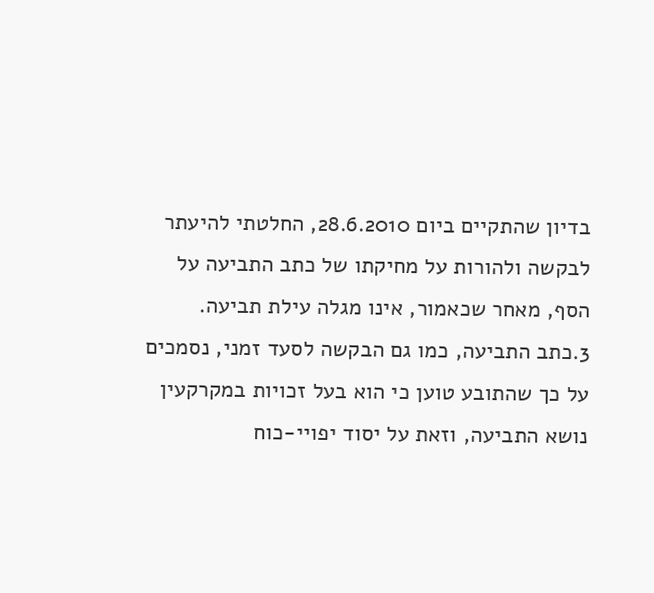בדיון שהתקיים ביום 28.6.2010, החלטתי להיעתר לבקשה ולהורות על מחיקתו של כתב התביעה על הסף, מאחר שכאמור, אינו מגלה עילת תביעה.
3.כתב התביעה, כמו גם הבקשה לסעד זמני, נסמכים על כך שהתובע טוען כי הוא בעל זכויות במקרקעין נושא התביעה, וזאת על יסוד יפויי-כוח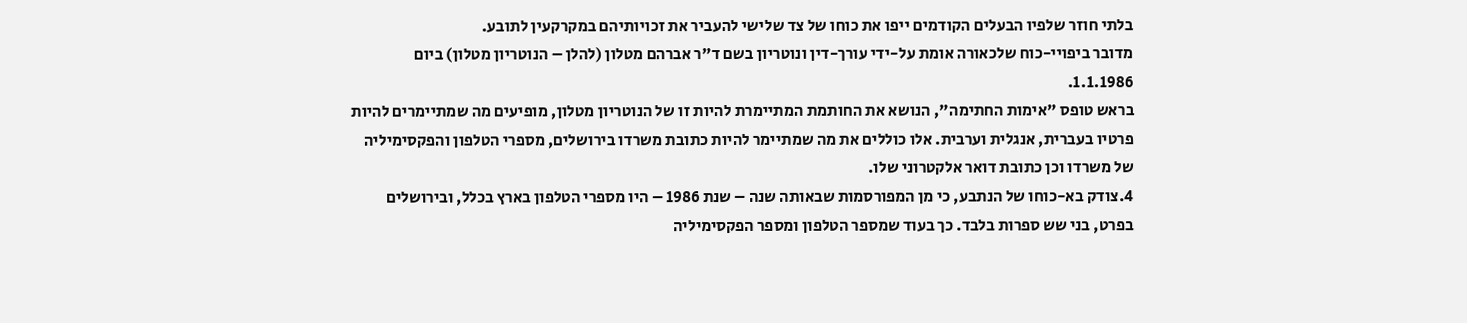בלתי חוזר שלפיו הבעלים הקודמים ייפו את כוחו של צד שלישי להעביר את זכויותיהם במקרקעין לתובע.
מדובר ביפויי-כוח שלכאורה אומת על-ידי עורך-דין ונוטריון בשם ד"ר אברהם מטלון (להלן – הנוטריון מטלון) ביום 1.1.1986.
בראש טופס "אימות החתימה", הנושא את החותמת המתיימרת להיות זו של הנוטריון מטלון, מופיעים מה שמתיימרים להיות פרטיו בעברית, אנגלית וערבית. אלו כוללים את מה שמתיימר להיות כתובת משרדו בירושלים, מספרי הטלפון והפקסימיליה של משרדו וכן כתובת דואר אלקטרוני שלו.
4.צודק בא-כוחו של הנתבע, כי מן המפורסמות שבאותה שנה – שנת 1986 – היו מספרי הטלפון בארץ בכלל, ובירושלים בפרט, בני שש ספרות בלבד. כך בעוד שמספר הטלפון ומספר הפקסימיליה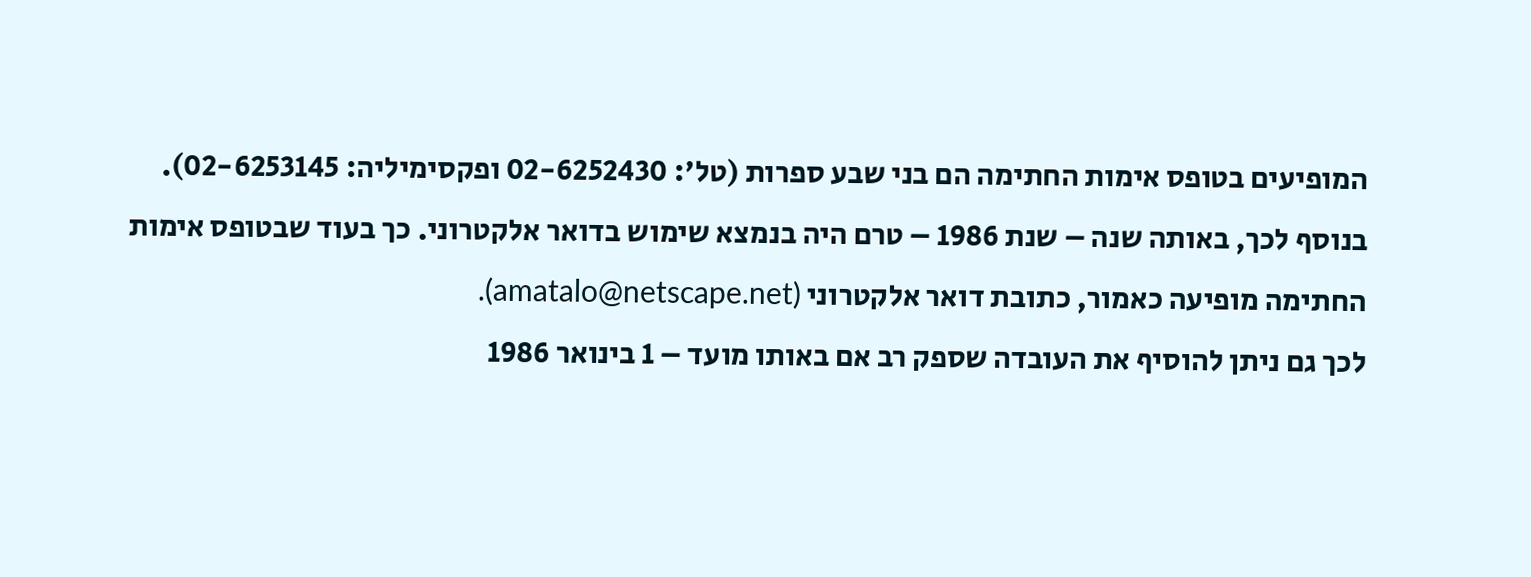המופיעים בטופס אימות החתימה הם בני שבע ספרות (טל': 02-6252430 ופקסימיליה: 02-6253145).
בנוסף לכך, באותה שנה – שנת 1986 – טרם היה בנמצא שימוש בדואר אלקטרוני. כך בעוד שבטופס אימות החתימה מופיעה כאמור, כתובת דואר אלקטרוני (amatalo@netscape.net).
לכך גם ניתן להוסיף את העובדה שספק רב אם באותו מועד – 1 בינואר 1986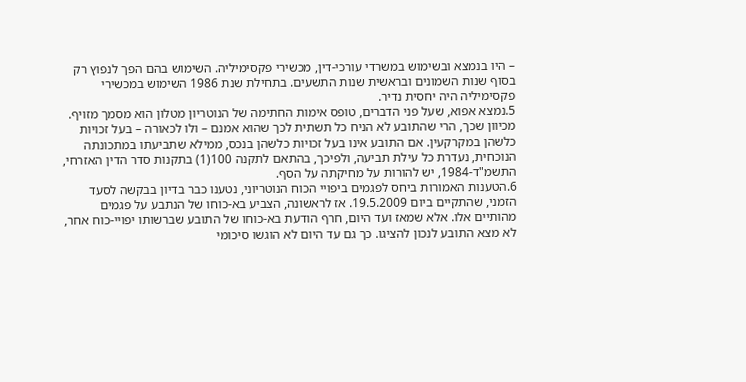– היו בנמצא ובשימוש במשרדי עורכי-דין, מכשירי פקסימיליה. השימוש בהם הפך לנפוץ רק בסוף שנות השמונים ובראשית שנות התשעים. בתחילת שנת 1986 השימוש במכשירי פקסימיליה היה יחסית נדיר.
5.נמצא אפוא, שעל פני הדברים, טופס אימות החתימה של הנוטריון מטלון הוא מסמך מזויף.
מכיוון שכך, הרי שהתובע לא הניח כל תשתית לכך שהוא אמנם – ולו לכאורה – בעל זכויות כלשהן במקרקעין. אם התובע אינו בעל זכויות כלשהן בנכס, ממילא שתביעתו במתכונתה הנוכחית, נעדרת כל עילת תביעה, ולפיכך, בהתאם לתקנה 100(1) בתקנות סדר הדין האזרחי, התשמ"ד-1984, יש להורות על מחיקתה על הסף.
6.הטענות האמורות ביחס לפגמים ביפויי הכוח הנוטריוני, נטענו כבר בדיון בבקשה לסעד הזמני, שהתקיים ביום 19.5.2009. אז לראשונה, הצביע בא-כוחו של הנתבע על פגמים מהותיים אלו. אלא שמאז ועד היום, חרף הודעת בא-כוחו של התובע שברשותו יפויי-כוח אחר, לא מצא התובע לנכון להציגו. כך גם עד היום לא הוגשו סיכומי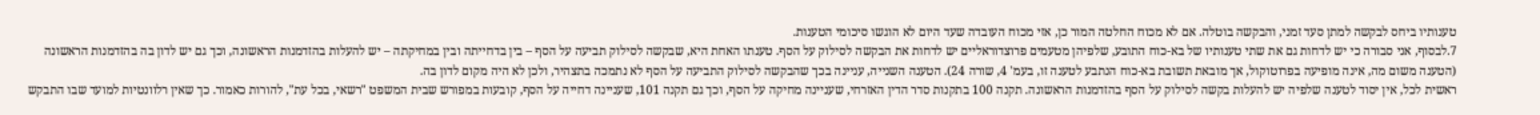טענותיו ביחס לבקשה למתן סעד זמני, והבקשה בוטלה. אם לא מכוח החלטה המור כן, אזי מכוח העובדה שעד היום לא הוגשו סיכומי הטענות.
7.לבסוף, אני סבורה כי יש לדחות גם את שתי טענותיו של בא-כוח התובע, שלפיהן מטעמים פרוצדוראליים יש לדחות את הבקשה לסילוק על הסף. טענתו האחת היא, שבקשה לסילוק תביעה על הסף – בין בדחייתה ובין במחיקתה – יש להעלות בהזדמנות הראשונה, וכך גם יש לדון בה בהזדמנות הראשונה (הטענה משום מה, אינה מופיעה בפרוטוקול, אך מובאת תשובת בא-כוח הנתבע לטענה זו, בעמ' 4, שורה 24). הטענה השנייה, עניינה בכך שהבקשה לסילוק התביעה על הסף לא נתמכה בתצהיר, ולכן לא היה מקום לדון בה.
ראשית לכל, אין יסוד לטענה שלפיה יש להעלות בקשה לסילוק על הסף בהזדמנות הראשונה. תקנה 100 בתקנות סדר הדין האזרחי, שעניינה מחיקה על הסף, וכך גם תקנה 101, שעניינה דחייה על הסף, קובעות במפורש שבית המשפט "רשאי, בכל עת", להורות כאמור. כך שאין רלוונטיות למועד שבו התבקש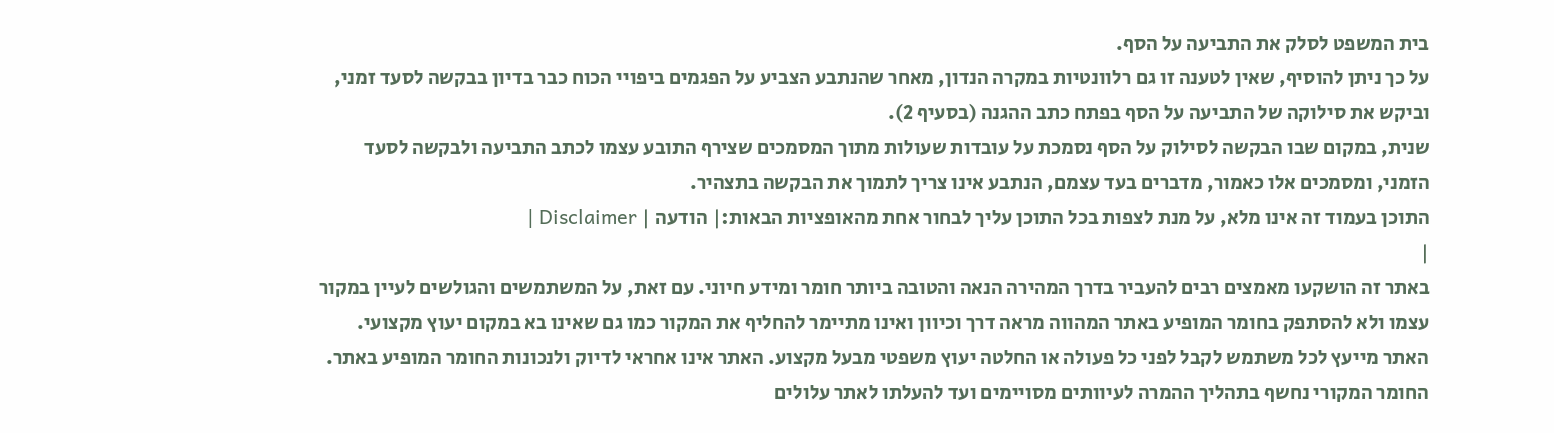בית המשפט לסלק את התביעה על הסף.
על כך ניתן להוסיף, שאין לטענה זו גם רלוונטיות במקרה הנדון, מאחר שהנתבע הצביע על הפגמים ביפויי הכוח כבר בדיון בבקשה לסעד זמני, וביקש את סילוקה של התביעה על הסף בפתח כתב ההגנה (בסעיף 2).
שנית, במקום שבו הבקשה לסילוק על הסף נסמכת על עובדות שעולות מתוך המסמכים שצירף התובע עצמו לכתב התביעה ולבקשה לסעד הזמני, ומסמכים אלו כאמור, מדברים בעד עצמם, הנתבע אינו צריך לתמוך את הבקשה בתצהיר.
התוכן בעמוד זה אינו מלא, על מנת לצפות בכל התוכן עליך לבחור אחת מהאופציות הבאות:| הודעה | Disclaimer |
|
באתר זה הושקעו מאמצים רבים להעביר בדרך המהירה הנאה והטובה ביותר חומר ומידע חיוני. עם זאת, על המשתמשים והגולשים לעיין במקור עצמו ולא להסתפק בחומר המופיע באתר המהווה מראה דרך וכיוון ואינו מתיימר להחליף את המקור כמו גם שאינו בא במקום יעוץ מקצועי. האתר מייעץ לכל משתמש לקבל לפני כל פעולה או החלטה יעוץ משפטי מבעל מקצוע. האתר אינו אחראי לדיוק ולנכונות החומר המופיע באתר. החומר המקורי נחשף בתהליך ההמרה לעיוותים מסויימים ועד להעלתו לאתר עלולים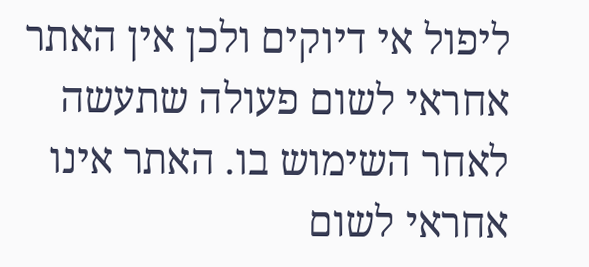ליפול אי דיוקים ולכן אין האתר אחראי לשום פעולה שתעשה לאחר השימוש בו. האתר אינו אחראי לשום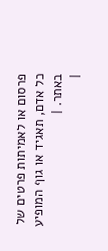פרסום או לאמיתות פרטים של כל אדם, תאגיד או גוף המופיע באתר. |
|